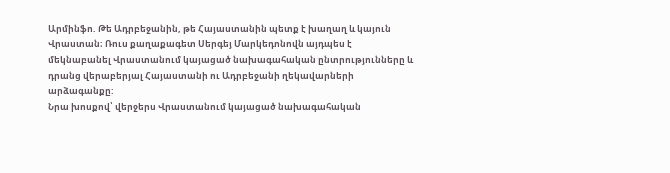Արմինֆո. Թե Ադրբեջանին, թե Հայաստանին պետք է խաղաղ և կայուն Վրաստան։ Ռուս քաղաքագետ Սերգեյ Մարկեդոնովն այդպես է մեկնաբանել Վրաստանում կայացած նախագահական ընտրությունները և դրանց վերաբերյալ Հայաստանի ու Ադրբեջանի ղեկավարների արձագանքը:
Նրա խոսքով՝ վերջերս Վրաստանում կայացած նախագահական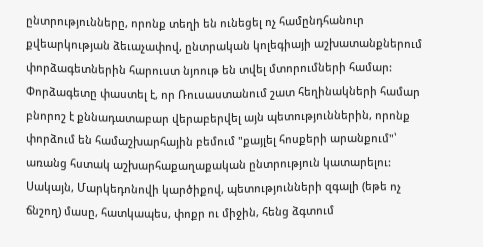ընտրությունները, որոնք տեղի են ունեցել ոչ համընդհանուր քվեարկության ձեւաչափով, ընտրական կոլեգիայի աշխատանքներում փորձագետներին հարուստ նյոութ են տվել մտորումների համար:
Փորձագետը փաստել է, որ Ռուսաստանում շատ հեղինակների համար բնորոշ է քննադատաբար վերաբերվել այն պետություններին, որոնք փորձում են համաշխարհային բեմում "քայլել հոսքերի արանքում"՝ առանց հստակ աշխարհաքաղաքական ընտրություն կատարելու: Սակայն, Մարկեդոնովի կարծիքով, պետությունների զգալի (եթե ոչ ճնշող) մասը, հատկապես, փոքր ու միջին, հենց ձգտում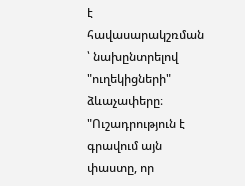է հավասարակշռման ՝ նախընտրելով "ուղեկիցների" ձևաչափերը։
"Ուշադրություն է գրավում այն փաստը, որ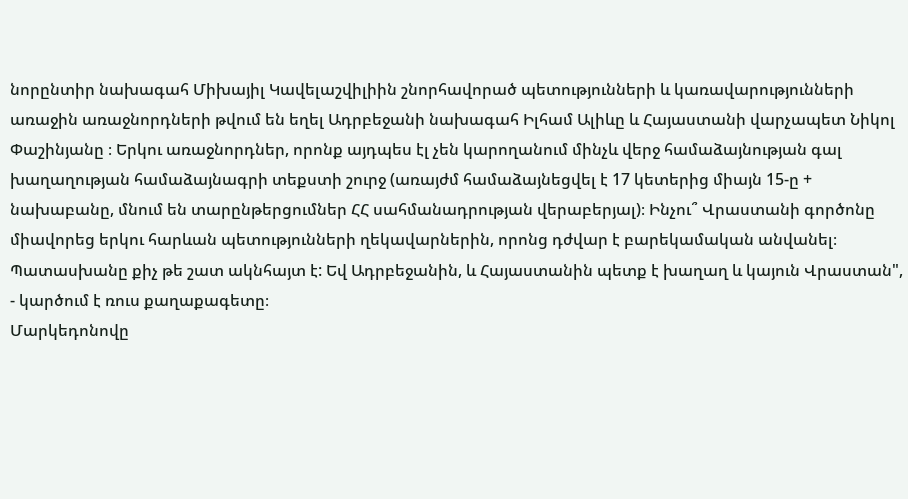նորընտիր նախագահ Միխայիլ Կավելաշվիլիին շնորհավորած պետությունների և կառավարությունների առաջին առաջնորդների թվում են եղել Ադրբեջանի նախագահ Իլհամ Ալիևը և Հայաստանի վարչապետ Նիկոլ Փաշինյանը ։ Երկու առաջնորդներ, որոնք այդպես էլ չեն կարողանում մինչև վերջ համաձայնության գալ խաղաղության համաձայնագրի տեքստի շուրջ (առայժմ համաձայնեցվել է 17 կետերից միայն 15-ը + նախաբանը, մնում են տարընթերցումներ ՀՀ սահմանադրության վերաբերյալ)։ Ինչու՞ Վրաստանի գործոնը միավորեց երկու հարևան պետությունների ղեկավարներին, որոնց դժվար է բարեկամական անվանել։ Պատասխանը քիչ թե շատ ակնհայտ է: Եվ Ադրբեջանին, և Հայաստանին պետք է խաղաղ և կայուն Վրաստան", - կարծում է ռուս քաղաքագետը։
Մարկեդոնովը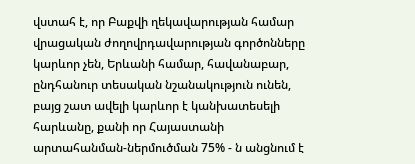վստահ է, որ Բաքվի ղեկավարության համար վրացական ժողովրդավարության գործոնները կարևոր չեն, Երևանի համար, հավանաբար, ընդհանուր տեսական նշանակություն ունեն, բայց շատ ավելի կարևոր է կանխատեսելի հարևանը, քանի որ Հայաստանի արտահանման-ներմուծման 75% - ն անցնում է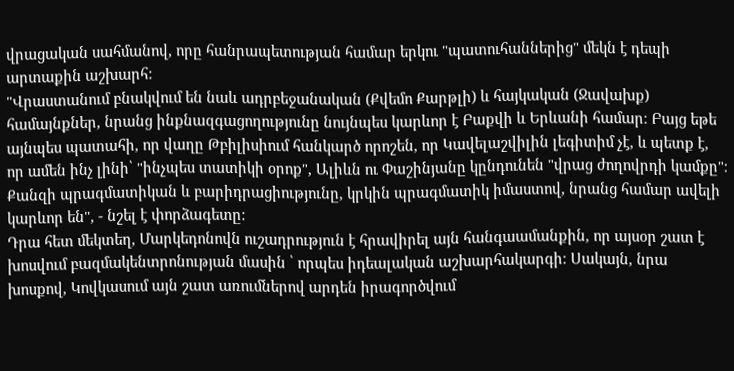վրացական սահմանով, որը հանրապետության համար երկու "պատուհաններից" մեկն է դեպի արտաքին աշխարհ:
"Վրաստանում բնակվում են նաև ադրբեջանական (Քվեմո Քարթլի) և հայկական (Ջավախք) համայնքներ, նրանց ինքնազգացողությունը նույնպես կարևոր է Բաքվի և Երևանի համար։ Բայց եթե այնպես պատահի, որ վաղը Թբիլիսիում հանկարծ որոշեն, որ Կավելաշվիլին լեգիտիմ չէ, և պետք է, որ ամեն ինչ լինի՝ "ինչպես տատիկի օրոք", Ալիևն ու Փաշինյանը կընդունեն "վրաց ժողովրդի կամքը"։ Քանզի պրագմատիկան և բարիդրացիությունը, կրկին պրագմատիկ իմաստով, նրանց համար ավելի կարևոր են", - նշել է փորձագետը:
Դրա հետ մեկտեղ, Մարկեդոնովն ուշադրություն է հրավիրել այն հանգաամանքին, որ այսօր շատ է խոսվում բազմակենտրոնության մասին ՝ որպես իդեալական աշխարհակարգի։ Սակայն, նրա խոսքով, Կովկասում այն շատ առումներով արդեն իրագործվում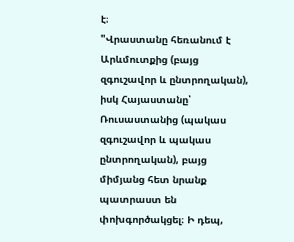է։
"Վրաստանը հեռանում է Արևմուտքից (բայց զգուշավոր և ընտրողական), իսկ Հայաստանը՝ Ռուսաստանից (պակաս զգուշավոր և պակաս ընտրողական), բայց միմյանց հետ նրանք պատրաստ են փոխգործակցել։ Ի դեպ,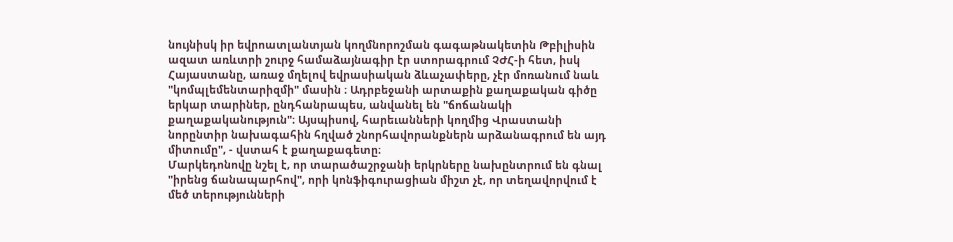նույնիսկ իր եվրոատլանտյան կողմնորոշման գագաթնակետին Թբիլիսին ազատ առևտրի շուրջ համաձայնագիր էր ստորագրում ՉԺՀ-ի հետ, իսկ Հայաստանը, առաջ մղելով եվրասիական ձևաչափերը, չէր մոռանում նաև "կոմպլեմենտարիզմի" մասին ։ Ադրբեջանի արտաքին քաղաքական գիծը երկար տարիներ, ընդհանրապես, անվանել են "ճոճանակի քաղաքականություն"։ Այսպիսով, հարեւանների կողմից Վրաստանի նորընտիր նախագահին հղված շնորհավորանքներն արձանագրում են այդ միտումը", - վստահ է քաղաքագետը։
Մարկեդոնովը նշել է, որ տարածաշրջանի երկրները նախընտրում են գնալ "իրենց ճանապարհով", որի կոնֆիգուրացիան միշտ չէ, որ տեղավորվում է մեծ տերությունների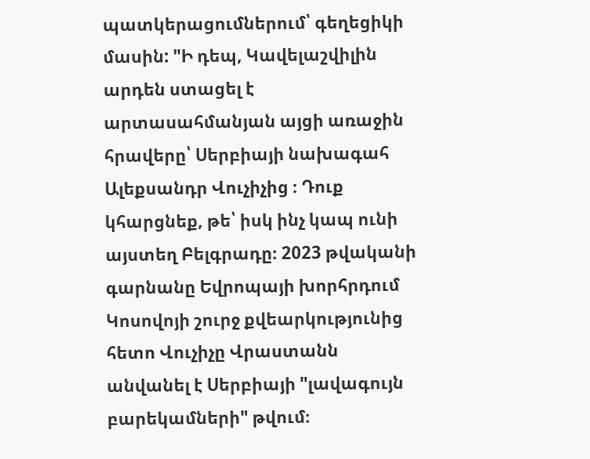պատկերացումներում՝ գեղեցիկի մասին: "Ի դեպ, Կավելաշվիլին արդեն ստացել է արտասահմանյան այցի առաջին հրավերը՝ Սերբիայի նախագահ Ալեքսանդր Վուչիչից ։ Դուք կհարցնեք, թե՝ իսկ ինչ կապ ունի այստեղ Բելգրադը։ 2023 թվականի գարնանը Եվրոպայի խորհրդում Կոսովոյի շուրջ քվեարկությունից հետո Վուչիչը Վրաստանն անվանել է Սերբիայի "լավագույն բարեկամների" թվում։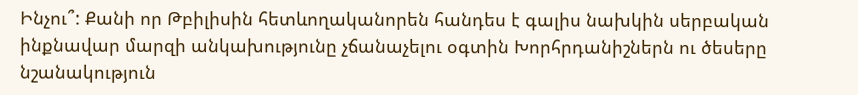Ինչու՞: Քանի որ Թբիլիսին հետևողականորեն հանդես է գալիս նախկին սերբական ինքնավար մարզի անկախությունը չճանաչելու օգտին Խորհրդանիշներն ու ծեսերը նշանակություն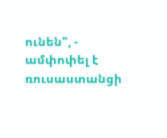ունեն", - ամփոփել է ռուսաստանցի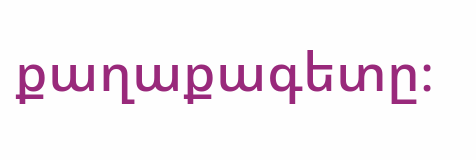քաղաքագետը։